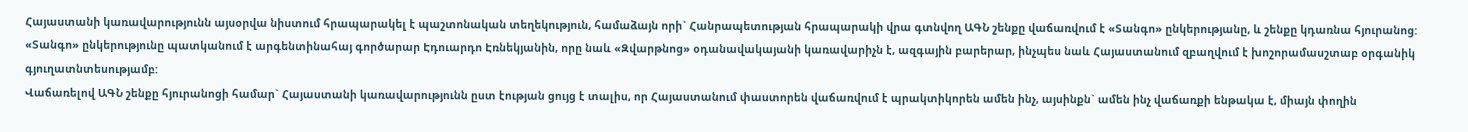Հայաստանի կառավարությունն այսօրվա նիստում հրապարակել է պաշտոնական տեղեկություն, համաձայն որի` Հանրապետության հրապարակի վրա գտնվող ԱԳՆ շենքը վաճառվում է «Տանգո» ընկերությանը, և շենքը կդառնա հյուրանոց:
«Տանգո» ընկերությունը պատկանում է արգենտինահայ գործարար Էդուարդո Էռնեկյանին, որը նաև «Զվարթնոց» օդանավակայանի կառավարիչն է, ազգային բարերար, ինչպես նաև Հայաստանում զբաղվում է խոշորամասշտաբ օրգանիկ գյուղատնտեսությամբ:
Վաճառելով ԱԳՆ շենքը հյուրանոցի համար` Հայաստանի կառավարությունն ըստ էության ցույց է տալիս, որ Հայաստանում փաստորեն վաճառվում է պրակտիկորեն ամեն ինչ, այսինքն` ամեն ինչ վաճառքի ենթակա է, միայն փողին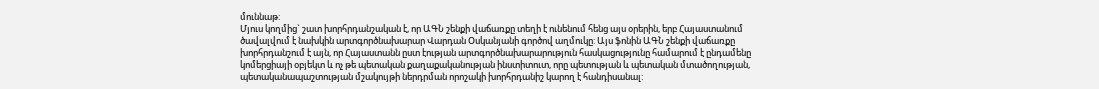մուննաթ:
Մյուս կողմից` շատ խորհրդանշական է, որ ԱԳՆ շենքի վաճառքը տեղի է ունենում հենց այս օրերին, երբ Հայաստանում ծավալվում է նախկին արտգործնախարար Վարդան Օսկանյանի գործով աղմուկը: Այս ֆոնին ԱԳՆ շենքի վաճառքը խորհրդանշում է այն, որ Հայաստանն ըստ էության արտգործնախարարություն հասկացությունը համարում է ընդամենը կոմերցիայի օբյեկտ և ոչ թե պետական քաղաքականության ինստիտուտ, որը պետության և պետական մտածողության, պետականապաշտության մշակույթի ներդրման որոշակի խորհրդանիշ կարող է հանդիսանալ: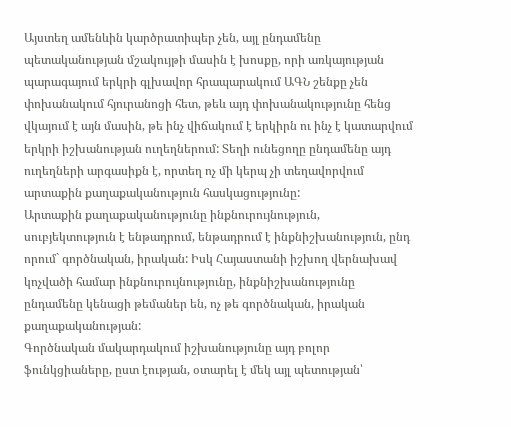Այստեղ ամենևին կարծրատիպեր չեն, այլ ընդամենը պետականության մշակույթի մասին է խոսքը, որի առկայության պարագայում երկրի գլխավոր հրապարակում ԱԳՆ շենքը չեն փոխանակում հյուրանոցի հետ, թեև այդ փոխանակությունը հենց վկայում է այն մասին, թե ինչ վիճակում է երկիրն ու ինչ է կատարվում երկրի իշխանության ուղեղներում: Տեղի ունեցողը ընդամենը այդ ուղեղների արգասիքն է, որտեղ ոչ մի կերպ չի տեղավորվում արտաքին քաղաքականություն հասկացությունը:
Արտաքին քաղաքականությունը ինքնուրույնություն, սուբյեկտություն է ենթադրում, ենթադրում է ինքնիշխանություն, ընդ որում` գործնական, իրական: Իսկ Հայաստանի իշխող վերնախավ կոչվածի համար ինքնուրույնությունը, ինքնիշխանությունը ընդամենը կենացի թեմաներ են, ոչ թե գործնական, իրական քաղաքականության:
Գործնական մակարդակում իշխանությունը այդ բոլոր ֆունկցիաները, ըստ էության, օտարել է մեկ այլ պետության՝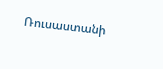Ռուսաստանի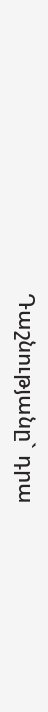Դաշնությանը` դրա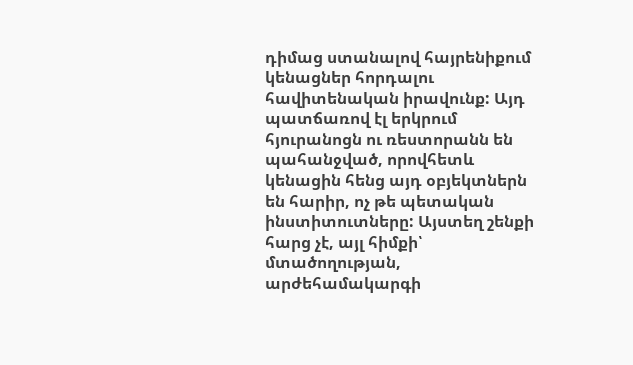դիմաց ստանալով հայրենիքում կենացներ հորդալու հավիտենական իրավունք: Այդ պատճառով էլ երկրում հյուրանոցն ու ռեստորանն են պահանջված, որովհետև կենացին հենց այդ օբյեկտներն են հարիր, ոչ թե պետական ինստիտուտները: Այստեղ շենքի հարց չէ, այլ հիմքի՝ մտածողության, արժեհամակարգի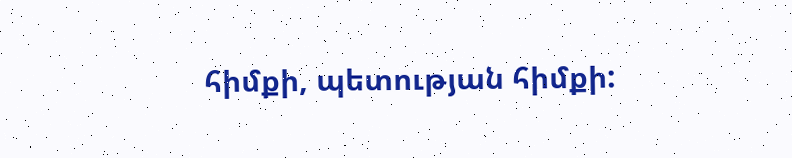հիմքի, պետության հիմքի: